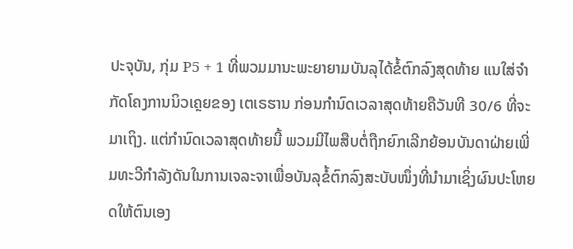ປະຈຸບັນ, ກຸ່ມ P5 + 1 ທີ່ພວມມານະພະຍາຍາມບັນລຸໄດ້ຂໍ້ຕົກລົງສຸດທ້າຍ ແນໃສ່ຈຳກັດໂຄງການນິວເຄຼຍຂອງ ເຕເຣຮານ ກ່ອນກຳນົດເວລາສຸດທ້າຍຄືວັນທີ 30/6 ທີ່ຈະມາເຖິງ. ແຕ່ກຳນົດເວລາສຸດທ້າຍນີ້ ພວມມີໄພສືບຕໍ່ຖືກຍົກເລີກຍ້ອນບັນດາຝ່າຍເພີ່ມທະວີກຳລັງດັນໃນການເຈລະຈາເພື່ອບັນລຸຂໍ້ຕົກລົງສະບັບໜຶ່ງທີ່ນຳມາເຊິ່ງຜົນປະໂຫຍດໃຫ້ຕົນເອງ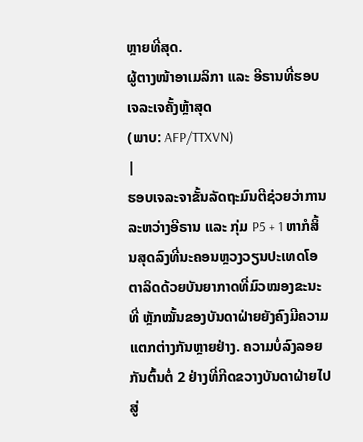ຫຼາຍທີ່ສຸດ.
ຜູ້ຕາງໜ້າອາເມລິກາ ແລະ ອີຣານທີ່ຮອບເຈລະເຈຄັ້ງຫຼ້າສຸດ
(ພາບ: AFP/TTXVN)
|
ຮອບເຈລະຈາຂັ້ນລັດຖະມົນຕີຊ່ວຍວ່າການລະຫວ່າງອີຣານ ແລະ ກຸ່ມ P5 + 1 ຫາກໍສິ້ນສຸດລົງທີ່ນະຄອນຫຼວງວຽນປະເທດໂອຕາລິດດ້ວຍບັນຍາກາດທີ່ມົວໝອງຂະນະທີ່ ຫຼັກໝັ້ນຂອງບັນດາຝ່າຍຍັງຄົງມີຄວາມແຕກຕ່າງກັນຫຼາຍຢ່າງ. ຄວາມບໍ່ລົງລອຍກັນຕົ້ນຕໍ່ 2 ຢ່າງທີ່ກີດຂວາງບັນດາຝ່າຍໄປສູ່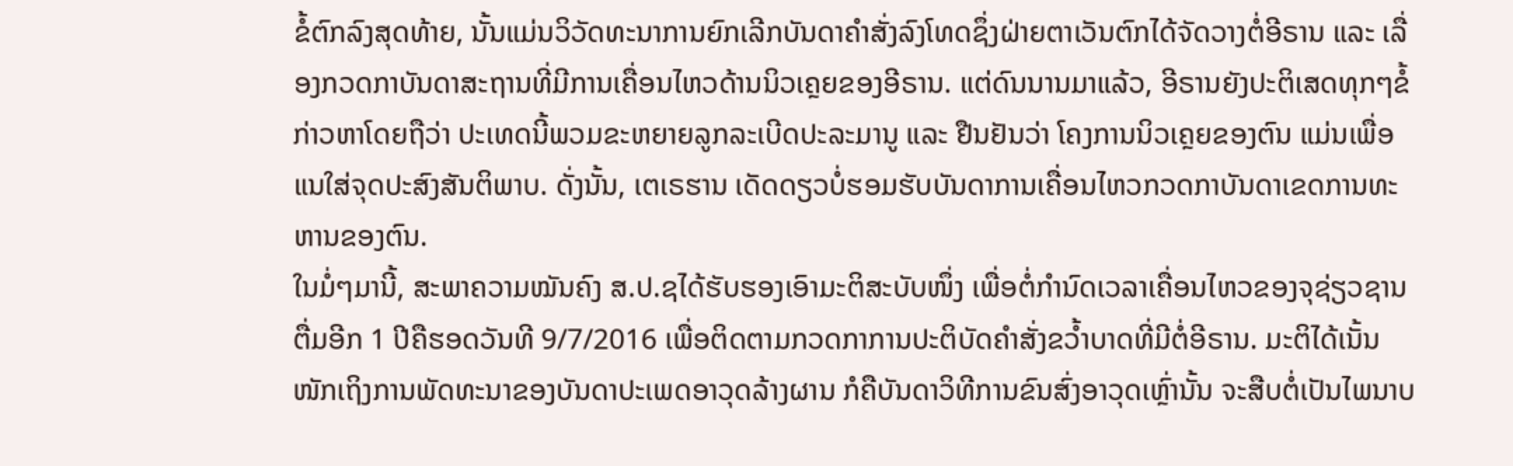ຂໍ້ຕົກລົງສຸດທ້າຍ, ນັ້ນແມ່ນວິວັດທະນາການຍົກເລີກບັນດາຄຳສັ່ງລົງໂທດຊຶ່ງຝ່າຍຕາເວັນຕົກໄດ້ຈັດວາງຕໍ່ອີຣານ ແລະ ເລື່ອງກວດກາບັນດາສະຖານທີ່ມີການເຄື່ອນໄຫວດ້ານນິວເຄຼຍຂອງອີຣານ. ແຕ່ດົນນານມາແລ້ວ, ອີຣານຍັງປະຕິເສດທຸກໆຂໍ້ກ່າວຫາໂດຍຖືວ່າ ປະເທດນີ້ພວມຂະຫຍາຍລູກລະເບີດປະລະມານູ ແລະ ຢືນຢັນວ່າ ໂຄງການນິວເຄຼຍຂອງຕົນ ແມ່ນເພື່ອແນໃສ່ຈຸດປະສົງສັນຕິພາບ. ດັ່ງນັ້ນ, ເຕເຣຮານ ເດັດດຽວບໍ່ຮອມຮັບບັນດາການເຄື່ອນໄຫວກວດກາບັນດາເຂດການທະຫານຂອງຕົນ.
ໃນມໍ່ໆມານີ້, ສະພາຄວາມໝັນຄົງ ສ.ປ.ຊໄດ້ຮັບຮອງເອົາມະຕິສະບັບໜຶ່ງ ເພື່ອຕໍ່ກຳນົດເວລາເຄື່ອນໄຫວຂອງຈຸຊ່ຽວຊານຕື່ມອີກ 1 ປີຄືຮອດວັນທີ 9/7/2016 ເພື່ອຕິດຕາມກວດກາການປະຕິບັດຄຳສັ່ງຂວ້ຳບາດທີ່ມີຕໍ່ອີຣານ. ມະຕິໄດ້ເນັ້ນໜັກເຖິງການພັດທະນາຂອງບັນດາປະເພດອາວຸດລ້າງຜານ ກໍຄືບັນດາວິທີການຂົນສົ່ງອາວຸດເຫຼົ່ານັ້ນ ຈະສືບຕໍ່ເປັນໄພນາບ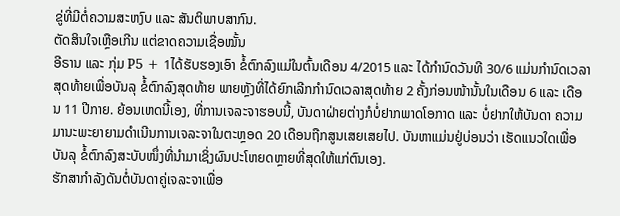ຂູ່ທີ່ມີຕໍ່ຄວາມສະຫງົບ ແລະ ສັນຕິພາບສາກົນ.
ຕັດສິນໃຈເຫຼືອເກີນ ແຕ່ຂາດຄວາມເຊື່ອໝັ້ນ
ອີຣານ ແລະ ກຸ່ມ P5 + 1ໄດ້ຮັບຮອງເອົາ ຂໍ້ຕົກລົງແມ່ໃນຕົ້ນເດືອນ 4/2015 ແລະ ໄດ້ກຳນົດວັນທີ 30/6 ແມ່ນກຳນົດເວລາສຸດທ້າຍເພື່ອບັນລຸ ຂໍ້ຕົກລົງສຸດທ້າຍ ພາຍຫຼັງທີ່ໄດ້ຍົກເລີກກຳນົດເວລາສຸດທ້າຍ 2 ຄັ້ງກ່ອນໜ້ານັ້ນໃນເດືອນ 6 ແລະ ເດືອນ 11 ປີກາຍ. ຍ້ອນເຫດນີ້ເອງ, ທີ່ການເຈລະຈາຮອບນີ້, ບັນດາຝ່າຍຕ່າງກໍບໍ່ຢາກພາດໂອກາດ ແລະ ບໍ່ຢາກໃຫ້ບັນດາ ຄວາມມານະພະຍາຍາມດຳເນີນການເຈລະຈາໃນຕະຫຼອດ 20 ເດືອນຖືກສູນເສຍເສຍໄປ. ບັນຫາແມ່ນຢູ່ບ່ອນວ່າ ເຮັດແນວໃດເພື່ອບັນລຸ ຂໍ້ຕົກລົງສະບັບໜຶ່ງທີ່ນຳມາເຊິ່ງຜົນປະໂຫຍດຫຼາຍທີ່ສຸດໃຫ້ແກ່ຕົນເອງ.
ຮັກສາກຳລັງດັນຕໍ່ບັນດາຄູ່ເຈລະຈາເພື່ອ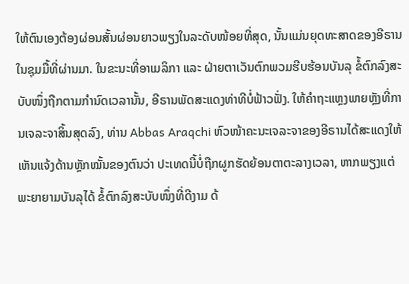ໃຫ້ຕົນເອງຕ້ອງຜ່ອນສັ້ນຜ່ອນຍາວພຽງໃນລະດັບໜ້ອຍທີ່ສຸດ, ນັ້ນແມ່ນຍຸດທະສາດຂອງອີຣານໃນຊຸມມື້ທີ່ຜ່ານມາ. ໃນຂະນະທີ່ອາເມລິກາ ແລະ ຝ່າຍຕາເວັນຕົກພວມຮີບຮ້ອນບັນລຸ ຂໍ້ຕົກລົງສະບັບໜຶ່ງຖືກຕາມກຳນົດເວລານັ້ນ, ອີຣານພັດສະແດງທ່າທີບໍ່ຟ້າວຟັ່ງ. ໃຫ້ຄຳຖະແຫຼງພາຍຫຼັງທີ່ການເຈລະຈາສິ້ນສຸດລົງ, ທ່ານ Abbas Araqchi ຫົວໜ້າຄະນະເຈລະຈາຂອງອີຣານໄດ້ສະແດງໃຫ້ເຫັນແຈ້ງດ້ານຫຼັກໝັ້ນຂອງຕົນວ່າ ປະເທດນີ້ບໍ່ຖືກຜູກຮັດຍ້ອນຕາຕະລາງເວລາ, ຫາກພຽງແຕ່ພະຍາຍາມບັນລຸໄດ້ ຂໍ້ຕົກລົງສະບັບໜຶ່ງທີ່ດີງາມ ດ້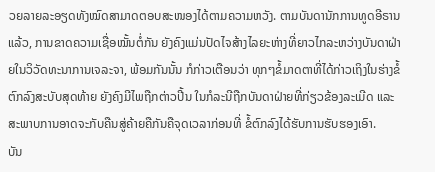ວຍລາຍລະອຽດທັງໝົດສາມາດຕອບສະໜອງໄດ້ຕາມຄວາມຫວັງ. ຕາມບັນດານັກການທູດອີຣານແລ້ວ, ການຂາດຄວາມເຊື່ອໝັ້ນຕໍ່ກັນ ຍັງຄົງແມ່ນປັດໄຈສ້າງໄລຍະຫ່າງທີ່ຍາວໄກລະຫວ່າງບັນດາຝ່າຍໃນວິວັດທະນາການເຈລະຈາ, ພ້ອມກັນນັ້ນ ກໍກ່າວເຕືອນວ່າ ທຸກໆຂໍ້ມາດຕາທີ່ໄດ້ກ່າວເຖິງໃນຮ່າງຂໍ້ຕົກລົງສະບັບສຸດທ້າຍ ຍັງຄົງມີໄພຖືກຕ່າວປີ້ນ ໃນກໍລະນີຖືກບັນດາຝ່າຍທີ່ກ່ຽວຂ້ອງລະເມີດ ແລະ ສະພາບການອາດຈະກັບຄືນສູ່ຄ້າຍຄືກັນຄືຈຸດເວລາກ່ອນທີ່ ຂໍ້ຕົກລົງໄດ້ຮັບການຮັບຮອງເອົາ.
ບັນ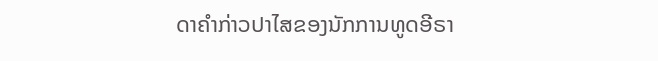ດາຄຳກ່າວປາໄສຂອງນັກການທູດອີຣາ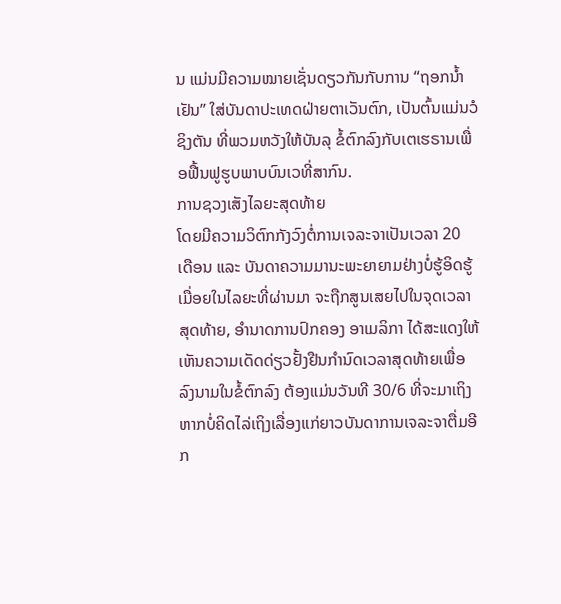ນ ແມ່ນມີຄວາມໝາຍເຊັ່ນດຽວກັນກັບການ “ຖອກນ້ຳເຢັນ” ໃສ່ບັນດາປະເທດຝ່າຍຕາເວັນຕົກ, ເປັນຕົ້ນແມ່ນວໍຊິງຕັນ ທີ່ພວມຫວັງໃຫ້ບັນລຸ ຂໍ້ຕົກລົງກັບເຕເຮຣານເພື່ອຟື້ນຟູຮູບພາບບົນເວທີ່ສາກົນ.
ການຊວງເສັງໄລຍະສຸດທ້າຍ
ໂດຍມີຄວາມວິຕົກກັງວົງຕໍ່ການເຈລະຈາເປັນເວລາ 20 ເດືອນ ແລະ ບັນດາຄວາມມານະພະຍາຍາມຢ່າງບໍ່ຮູ້ອິດຮູ້ເມື່ອຍໃນໄລຍະທີ່ຜ່ານມາ ຈະຖືກສູນເສຍໄປໃນຈຸດເວລາສຸດທ້າຍ, ອຳນາດການປົກຄອງ ອາເມລິກາ ໄດ້ສະແດງໃຫ້ເຫັນຄວາມເດັດດ່ຽວຢັ້ງຢືນກຳນົດເວລາສຸດທ້າຍເພື່ອລົງນາມໃນຂໍ້ຕົກລົງ ຕ້ອງແມ່ນວັນທີ 30/6 ທີ່ຈະມາເຖິງ ຫາກບໍ່ຄິດໄລ່ເຖິງເລື່ອງແກ່ຍາວບັນດາການເຈລະຈາຕື່ມອີກ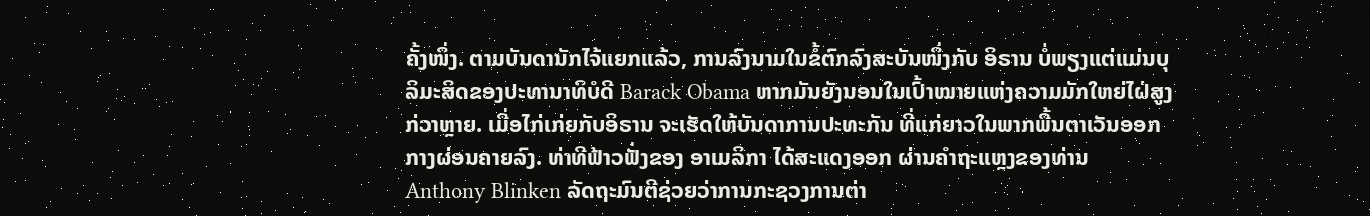ຄັ້ງໜຶ່ງ. ຕາມບັນດານັກໄຈ້ແຍກແລ້ວ, ການລົງນາມໃນຂໍ້ຕົກລົງສະບັນໜຶ່ງກັບ ອິຣານ ບໍ່ພຽງແຕ່ແມ່ນບຸລິມະສິດຂອງປະທານາທິບໍດີ Barack Obama ຫາກມັນຍັງນອນໃນເປົ້າໝາຍແຫ່ງຄວາມມັກໃຫຍ່ໄຝ່ສູງກ່ວາຫຼາຍ. ເມື່ອໄກ່ເກ່ຍກັບອິຣານ ຈະເຮັດໃຫ້ບັນດາການປະທະກັນ ທີ່ແກ່ຍາວໃນພາກພື້ນຕາເວັນອອກກາງຜ່ອນຄາຍລົງ. ທ່າທີຟ້າວຟັ່ງຂອງ ອາເມລິກາ ໄດ້ສະແດງອອກ ຜ່ານຄຳຖະແຫຼງຂອງທ່ານ Anthony Blinken ລັດຖະມົນຕີຊ່ວຍວ່າການກະຊວງການຕ່າ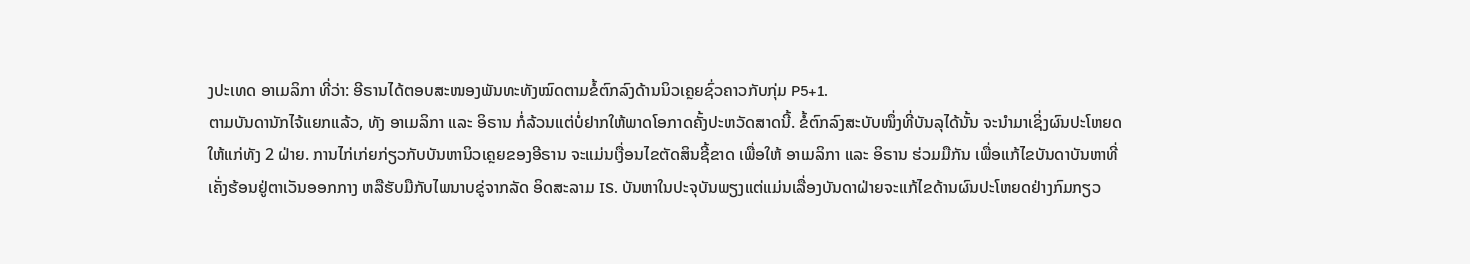ງປະເທດ ອາເມລິກາ ທີ່ວ່າ: ອີຣານໄດ້ຕອບສະໜອງພັນທະທັງໝົດຕາມຂໍ້ຕົກລົງດ້ານນິວເຄຼຍຊົ່ວຄາວກັບກຸ່ມ P5+1.
ຕາມບັນດານັກໄຈ້ແຍກແລ້ວ, ທັງ ອາເມລິກາ ແລະ ອິຣານ ກໍ່ລ້ວນແຕ່ບໍ່ຢາກໃຫ້ພາດໂອກາດຄັ້ງປະຫວັດສາດນີ້. ຂໍ້ຕົກລົງສະບັບໜຶ່ງທີ່ບັນລຸໄດ້ນັ້ນ ຈະນຳມາເຊິ່ງຜົນປະໂຫຍດໃຫ້ແກ່ທັງ 2 ຝ່າຍ. ການໄກ່ເກ່ຍກ່ຽວກັບບັນຫານິວເຄຼຍຂອງອີຣານ ຈະແມ່ນເງື່ອນໄຂຕັດສິນຊີ້ຂາດ ເພື່ອໃຫ້ ອາເມລິກາ ແລະ ອິຣານ ຮ່ວມມືກັນ ເພື່ອແກ້ໄຂບັນດາບັນຫາທີ່ເຄັ່ງຮ້ອນຢູ່ຕາເວັນອອກກາງ ຫລືຮັບມືກັບໄພນາບຂູ່ຈາກລັດ ອິດສະລາມ IS. ບັນຫາໃນປະຈຸບັນພຽງແຕ່ແມ່ນເລື່ອງບັນດາຝ່າຍຈະແກ້ໄຂດ້ານຜົນປະໂຫຍດຢ່າງກົມກຽວ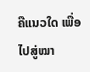ຄືແນວໃດ ເພື່ອໄປສູ່ໝາ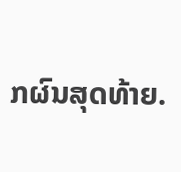ກຜົນສຸດທ້າຍ.